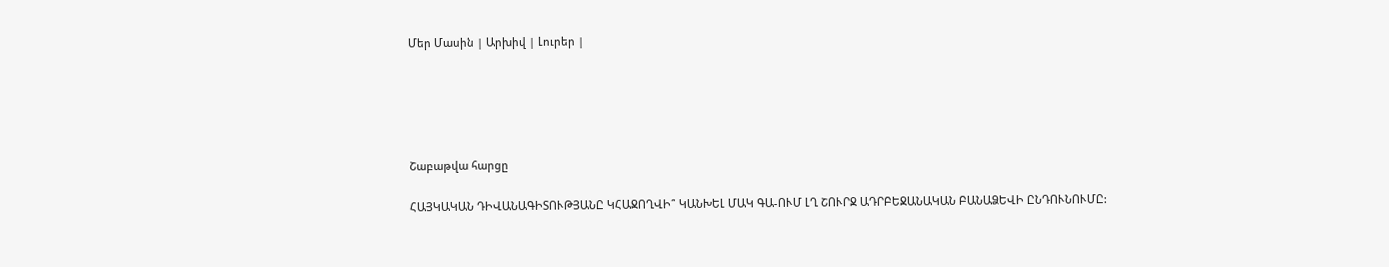Մեր Մասին | Արխիվ | Լուրեր |





Շաբաթվա հարցը

ՀԱՅԿԱԿԱՆ ԴԻՎԱՆԱԳԻՏՈՒԹՅԱՆԸ ԿՀԱՋՈՂՎԻ՞ ԿԱՆԽԵԼ ՄԱԿ ԳԱ-ՈՒՄ ԼՂ ՇՈՒՐՋ ԱԴՐԲԵՋԱՆԱԿԱՆ ԲԱՆԱՁԵՎԻ ԸՆԴՈՒՆՈՒՄԸ: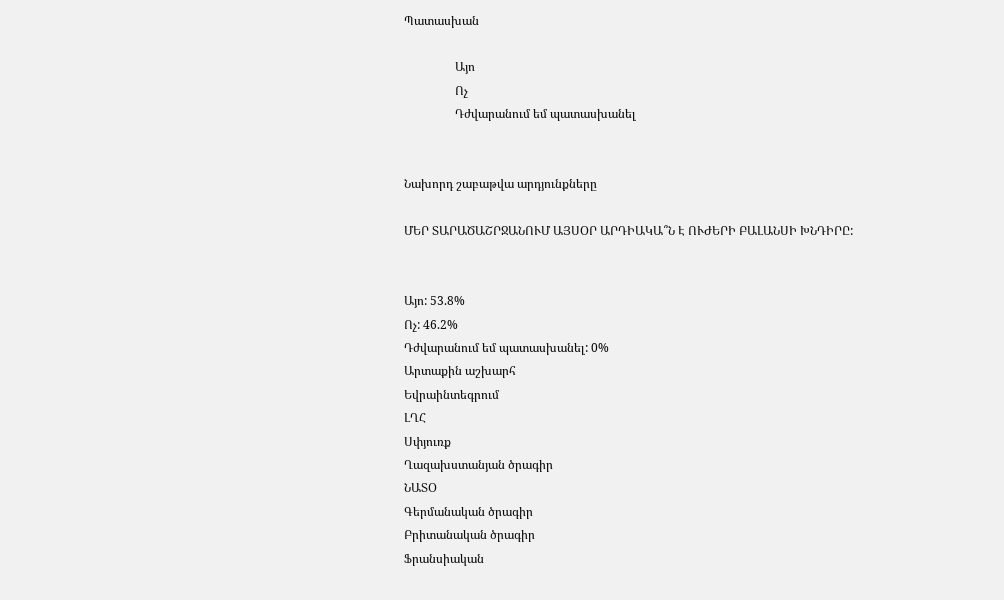Պատասխան

                 Այո
                 Ոչ
                 Դժվարանում եմ պատասխանել


Նախորդ շաբաթվա արդյունքները

ՄԵՐ ՏԱՐԱԾԱՇՐՋԱՆՈՒՄ ԱՅՍՕՐ ԱՐԴԻԱԿԱ՞Ն Է ՈՒԺԵՐԻ ԲԱԼԱՆՍԻ ԽՆԴԻՐԸ:


Այո: 53.8%
Ոչ: 46.2%
Դժվարանում եմ պատասխանել: 0%
Արտաքին աշխարհ
Եվրաինտեգրում
ԼՂՀ
Սփյուռք
Ղազախստանյան ծրագիր
ՆԱՏՕ
Գերմանական ծրագիր
Բրիտանական ծրագիր
Ֆրանսիական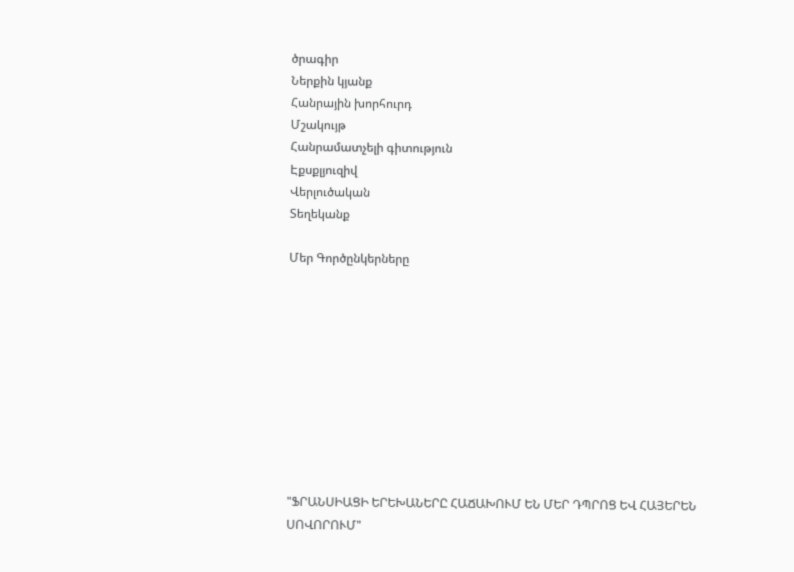ծրագիր
Ներքին կյանք
Հանրային խորհուրդ
Մշակույթ
Հանրամատչելի գիտություն
Էքսքլյուզիվ
Վերլուծական
Տեղեկանք

Մեր Գործընկերները










"ՖՐԱՆՍԻԱՑԻ ԵՐԵԽԱՆԵՐԸ ՀԱՃԱԽՈՒՄ ԵՆ ՄԵՐ ԴՊՐՈՑ ԵՎ ՀԱՅԵՐԵՆ ՍՈՎՈՐՈՒՄ"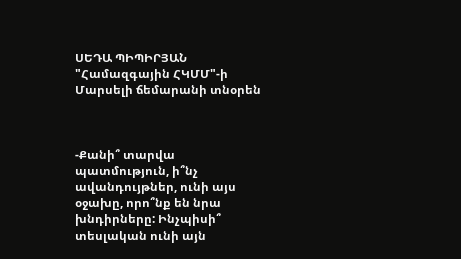ՍԵԴԱ ՊԻՊԻՐՅԱՆ
"Համազգային ՀԿՄՄ"-ի Մարսելի ճեմարանի տնօրեն



-Քանի՞ տարվա պատմություն, ի՞նչ ավանդույթներ, ունի այս օջախը, որո՞նք են նրա խնդիրները: Ինչպիսի՞ տեսլական ունի այն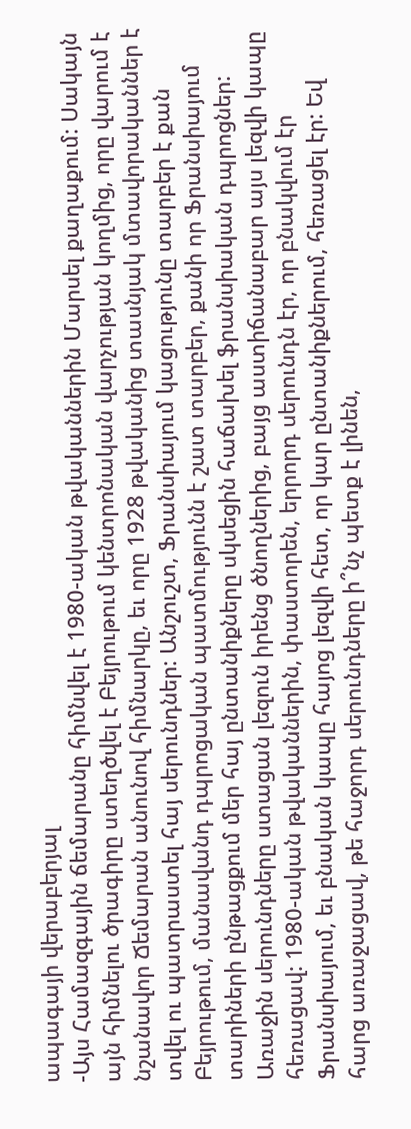ապագայի վերաբերյալ
-Այս Համազգային ճեմարանը հիմնվել է 1980-ական թվականներին Մարսել քաղաքում: Սակայն այն հիմնելու ծրագիրը ստեղծվել է Բեյրութում կենտրոնական վարչության կողմից, որը վարում է նշանավոր Ճեմարան անունով հիմնարկը, եւ որը 1928 թվականից տասնյակ մտավորականներ է տվել ու պատրաստել հայ սերունդներ: Անշուշտ, Ֆրանսիայում կացությունը տարբեր է քան Բեյրութում, մանավանդ դպրոցական պատմությունն է շատ տարբեր, քանի որ Ֆրանսիայում տարիների ընթացքում մեր հայ ընտանիքները սկսեցին հաճախել ֆրանսիական դպրոցներ: Առաջին սերունդները ստացան լեզուն իրենց ծնողներից, բայց աստիճանաբար այս լեզվի կապը հեռացավ: 1980-ական թվականներին, փաստորեն, երրորդ սերունդն էր, որ բնակվում էր Ֆրանսիայում, եւ բնական կապը հայոց լեզվի հետ, որ կար ընտանիքներում, հեռացել էր: Եվ հարց առաջացավ, թե հաջորդ սերունդները ի՞նչ պետք է լինեն,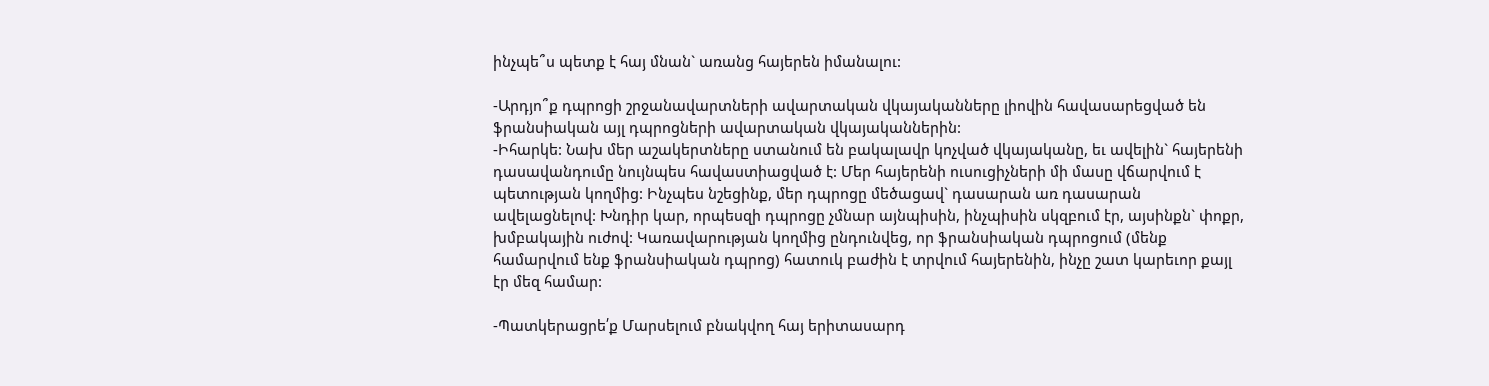ինչպե՞ս պետք է հայ մնան` առանց հայերեն իմանալու:

-Արդյո՞ք դպրոցի շրջանավարտների ավարտական վկայականները լիովին հավասարեցված են ֆրանսիական այլ դպրոցների ավարտական վկայականներին:
-Իհարկե: Նախ մեր աշակերտները ստանում են բակալավր կոչված վկայականը, եւ ավելին` հայերենի դասավանդումը նույնպես հավաստիացված է: Մեր հայերենի ուսուցիչների մի մասը վճարվում է պետության կողմից: Ինչպես նշեցինք, մեր դպրոցը մեծացավ` դասարան առ դասարան ավելացնելով: Խնդիր կար, որպեսզի դպրոցը չմնար այնպիսին, ինչպիսին սկզբում էր, այսինքն` փոքր, խմբակային ուժով: Կառավարության կողմից ընդունվեց, որ ֆրանսիական դպրոցում (մենք համարվում ենք ֆրանսիական դպրոց) հատուկ բաժին է տրվում հայերենին, ինչը շատ կարեւոր քայլ էր մեզ համար:

-Պատկերացրե՛ք Մարսելում բնակվող հայ երիտասարդ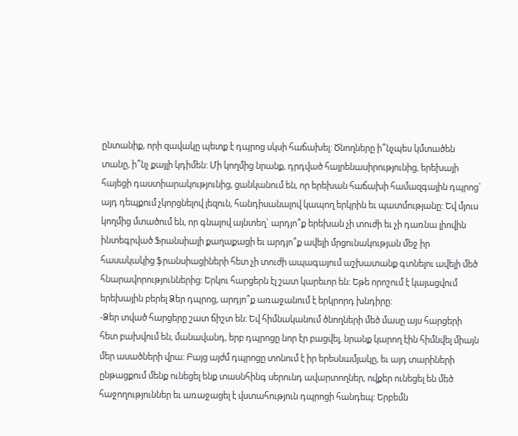ընտանիք, որի զավակը պետք է դպրոց սկսի հաճախել: Ծնողները ի՞նչպես կմտածեն տանը, ի՞նչ քայլի կդիմեն: Մի կողմից նրանք, դրդված հայրենասիրությունից, երեխայի հայեցի դաստիարակությունից, ցանկանում են, որ երեխան հաճախի համազգային դպրոց` այդ դեպքում չկորցնելով լեզուն, հանդիսանալով կապող երկրին եւ պատմությանը: Եվ մյուս կողմից մտածում են, որ գնալով այնտեղ` արդյո՞ք երեխան չի տուժի եւ չի դառնա լիովին ինտեգրված Ֆրանսիայի քաղաքացի եւ արդյո՞ք ավելի մրցունակության մեջ իր հասակակից ֆրանսիացիների հետ չի տուժի ապագայում աշխատանք գտնելու ավելի մեծ հնարավորություններից: Երկու հարցերն էլ շատ կարեւոր են: Եթե որոշում է կայացվում երեխային բերել Ձեր դպրոց, արդյո՞ք առաջանում է երկրորդ խնդիրը:
-Ձեր տված հարցերը շատ ճիշտ են: Եվ հիմնականում ծնողների մեծ մասը այս հարցերի հետ բախվում են, մանավանդ, երբ դպրոցը նոր էր բացվել, նրանք կարող էին հիմնվել միայն մեր ասածների վրա: Բայց այժմ դպրոցը տոնում է իր երեսնամյակը, եւ այդ տարիների ընթացքում մենք ունեցել ենք տասնհինգ սերունդ ավարտողներ, ովքեր ունեցել են մեծ հաջողություններ եւ առաջացել է վստահություն դպրոցի հանդեպ: Երբեմն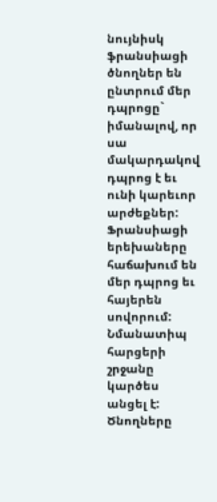նույնիսկ ֆրանսիացի ծնողներ են ընտրում մեր դպրոցը` իմանալով, որ սա մակարդակով դպրոց է եւ ունի կարեւոր արժեքներ: Ֆրանսիացի երեխաները հաճախում են մեր դպրոց եւ հայերեն սովորում: Նմանատիպ հարցերի շրջանը կարծես անցել է: Ծնողները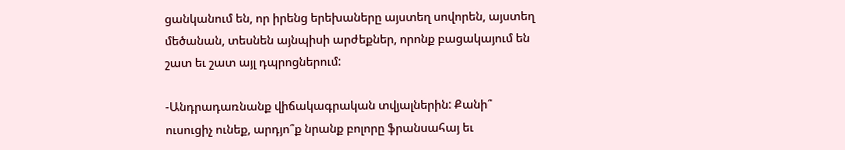ցանկանում են, որ իրենց երեխաները այստեղ սովորեն, այստեղ մեծանան, տեսնեն այնպիսի արժեքներ, որոնք բացակայում են շատ եւ շատ այլ դպրոցներում:

-Անդրադառնանք վիճակագրական տվյալներին: Քանի՞ ուսուցիչ ունեք, արդյո՞ք նրանք բոլորը ֆրանսահայ եւ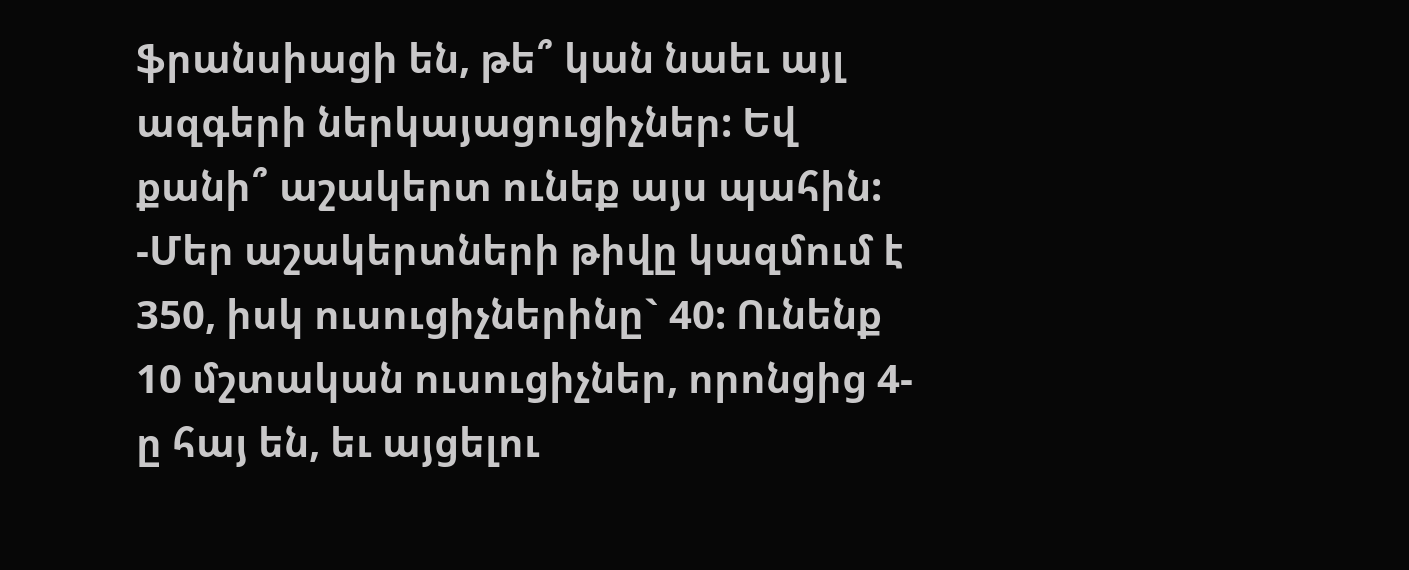ֆրանսիացի են, թե՞ կան նաեւ այլ ազգերի ներկայացուցիչներ: Եվ քանի՞ աշակերտ ունեք այս պահին:
-Մեր աշակերտների թիվը կազմում է 350, իսկ ուսուցիչներինը` 40: Ունենք 10 մշտական ուսուցիչներ, որոնցից 4-ը հայ են, եւ այցելու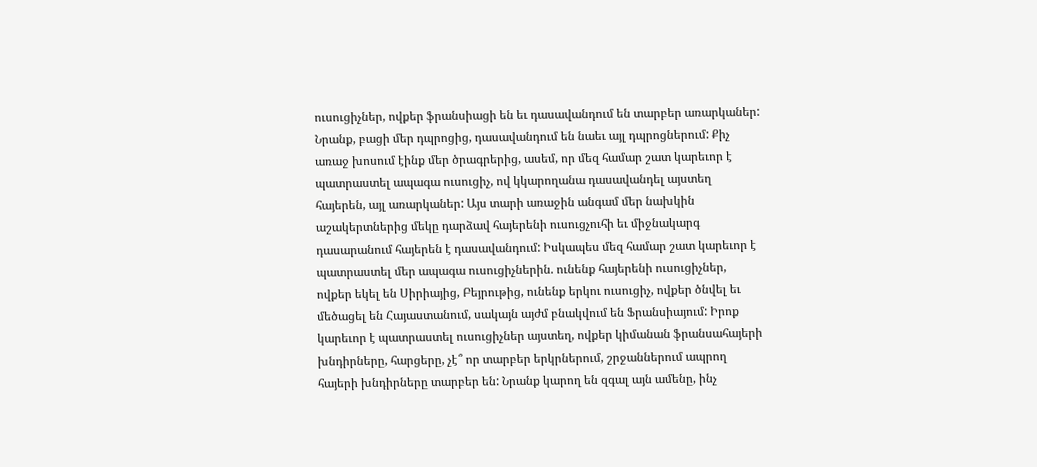ուսուցիչներ, ովքեր ֆրանսիացի են եւ դասավանդում են տարբեր առարկաներ: Նրանք, բացի մեր դպրոցից, դասավանդում են նաեւ այլ դպրոցներում: Քիչ առաջ խոսում էինք մեր ծրագրերից, ասեմ, որ մեզ համար շատ կարեւոր է պատրաստել ապագա ուսուցիչ, ով կկարողանա դասավանդել այստեղ հայերեն, այլ առարկաներ: Այս տարի առաջին անգամ մեր նախկին աշակերտներից մեկը դարձավ հայերենի ուսուցչուհի եւ միջնակարգ դասարանում հայերեն է դասավանդում: Իսկապես մեզ համար շատ կարեւոր է պատրաստել մեր ապագա ուսուցիչներին. ունենք հայերենի ուսուցիչներ, ովքեր եկել են Սիրիայից, Բեյրութից, ունենք երկու ուսուցիչ, ովքեր ծնվել եւ մեծացել են Հայաստանում, սակայն այժմ բնակվում են Ֆրանսիայում: Իրոք կարեւոր է պատրաստել ուսուցիչներ այստեղ, ովքեր կիմանան ֆրանսահայերի խնդիրները, հարցերը, չէ՞ որ տարբեր երկրներում, շրջաններում ապրող հայերի խնդիրները տարբեր են: Նրանք կարող են զգալ այն ամենը, ինչ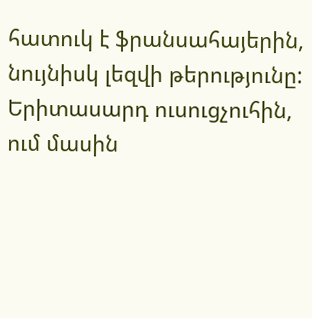հատուկ է ֆրանսահայերին, նույնիսկ լեզվի թերությունը: Երիտասարդ ուսուցչուհին, ում մասին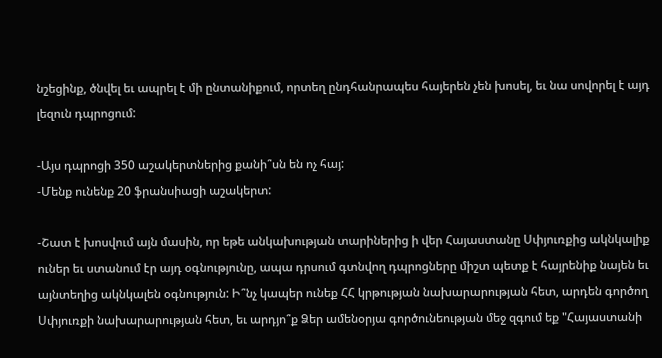նշեցինք, ծնվել եւ ապրել է մի ընտանիքում, որտեղ ընդհանրապես հայերեն չեն խոսել, եւ նա սովորել է այդ լեզուն դպրոցում:

-Այս դպրոցի 350 աշակերտներից քանի՞սն են ոչ հայ:
-Մենք ունենք 20 ֆրանսիացի աշակերտ:

-Շատ է խոսվում այն մասին, որ եթե անկախության տարիներից ի վեր Հայաստանը Սփյուռքից ակնկալիք ուներ եւ ստանում էր այդ օգնությունը, ապա դրսում գտնվող դպրոցները միշտ պետք է հայրենիք նայեն եւ այնտեղից ակնկալեն օգնություն: Ի՞նչ կապեր ունեք ՀՀ կրթության նախարարության հետ, արդեն գործող Սփյուռքի նախարարության հետ, եւ արդյո՞ք Ձեր ամենօրյա գործունեության մեջ զգում եք "Հայաստանի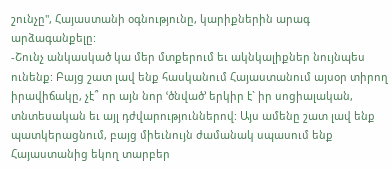շունչը", Հայաստանի օգնությունը, կարիքներին արագ արձագանքելը:
-Շունչ անկասկած կա մեր մտքերում եւ ակնկալիքներ նույնպես ունենք: Բայց շատ լավ ենք հասկանում Հայաստանում այսօր տիրող իրավիճակը, չէ՞ որ այն նոր ՙծնված՚ երկիր է` իր սոցիալական, տնտեսական եւ այլ դժվարություններով: Այս ամենը շատ լավ ենք պատկերացնում, բայց միեւնույն ժամանակ սպասում ենք Հայաստանից եկող տարբեր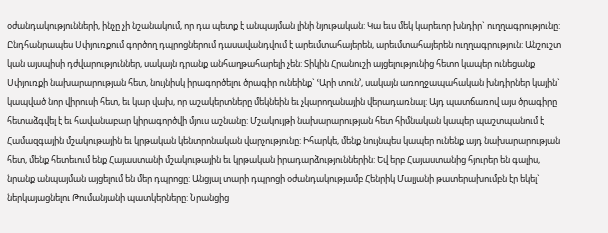օժանդակությունների, ինչը չի նշանակում, որ դա պետք է անպայման լինի նյութական: Կա եւս մեկ կարեւոր խնդիր` ուղղագրությունը: Ընդհանրապես Սփյուռքում գործող դպրոցներում դասավանդվում է արեւմտահայերեն, արեւմտահայերեն ուղղագրություն: Անշուշտ կան այսպիսի դժվարություններ, սակայն դրանք անհաղթահարելի չեն: Տիկին Հրանուշի այցելությունից հետո կապեր ունեցանք Սփյուռքի նախարարության հետ, նույնիսկ իրագործելու ծրագիր ունեինք` ՙԱրի տուն՚, սակայն առողջապահական խնդիրներ կային` կապված նոր վիրուսի հետ, եւ կար վախ, որ աշակերտները մեկնեին եւ չկարողանային վերադառնալ: Այդ պատճառով այս ծրագիրը հետաձգվել է եւ հավանաբար կիրագործվի մյուս աշնանը: Մշակույթի նախարարության հետ հիմնական կապեր պաշտպանում է Համազգային մշակութային եւ կրթական կենտրոնական վարչությունը: Իհարկե, մենք նույնպես կապեր ունենք այդ նախարարության հետ, մենք հետեւում ենք Հայաստանի մշակութային եւ կրթական իրադարձություններին: Եվ երբ Հայաստանից հյուրեր են գալիս, նրանք անպայման այցելում են մեր դպրոցը: Անցյալ տարի դպրոցի օժանդակությամբ Հենրիկ Մալյանի թատերախումբն էր եկել` ներկայացնելու Թումանյանի պատկերները: Նրանցից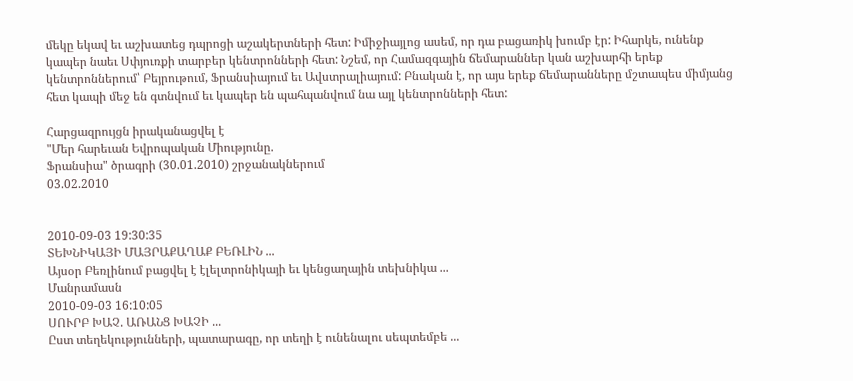մեկը եկավ եւ աշխատեց դպրոցի աշակերտների հետ: Իմիջիայլոց ասեմ, որ դա բացառիկ խումբ էր: Իհարկե, ունենք կապեր նաեւ Սփյուռքի տարբեր կենտրոնների հետ: Նշեմ, որ Համազգային ճեմարաններ կան աշխարհի երեք կենտրոններում՝ Բեյրութում, Ֆրանսիայում եւ Ավստրալիայում: Բնական է, որ այս երեք ճեմարանները մշտապես միմյանց հետ կապի մեջ են գտնվում եւ կապեր են պահպանվում նա այլ կենտրոնների հետ:

Հարցազրույցն իրականացվել է
"Մեր հարեւան Եվրոպական Միությունը.
Ֆրանսիա" ծրագրի (30.01.2010) շրջանակներում
03.02.2010


2010-09-03 19:30:35
ՏԵԽՆԻԿԱՅԻ ՄԱՅՐԱՔԱՂԱՔ ԲԵՌԼԻՆ ...
Այսօր Բեռլինում բացվել է էլելտրոնիկայի եւ կենցաղային տեխնիկա ...
Մանրամասն
2010-09-03 16:10:05
ՍՈՒՐԲ ԽԱՉ. ԱՌԱՆՑ ԽԱՉԻ ...
Ըստ տեղեկությունների, պատարագը, որ տեղի է ունենալու սեպտեմբե ...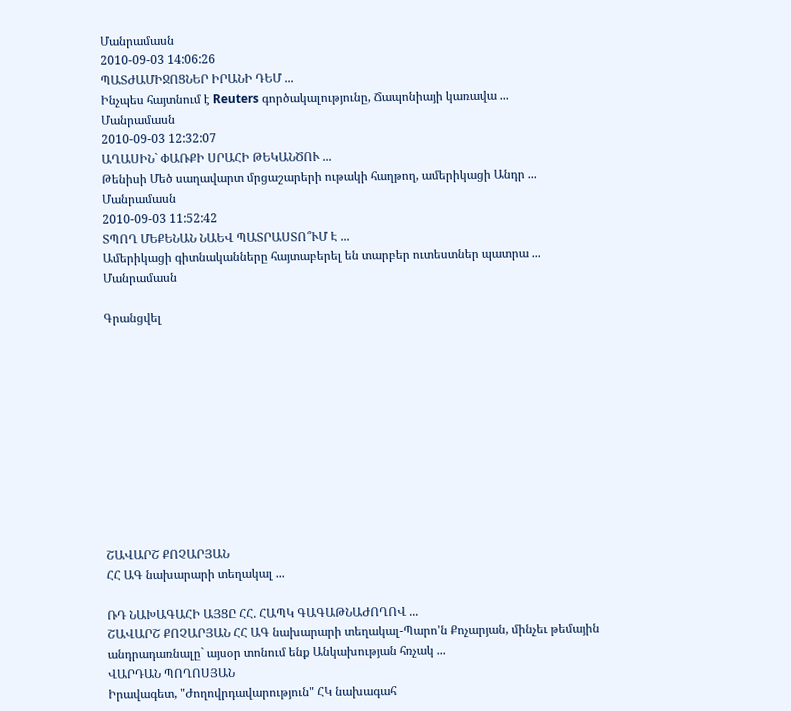Մանրամասն
2010-09-03 14:06:26
ՊԱՏԺԱՄԻՋՈՑՆԵՐ ԻՐԱՆԻ ԴԵՄ ...
Ինչպես հայտնում է Reuters գործակալությունը, Ճապոնիայի կառավա ...
Մանրամասն
2010-09-03 12:32:07
ԱՂԱՍԻՆ` ՓԱՌՔԻ ՍՐԱՀԻ ԹԵԿԱՆԾՈՒ ...
Թենիսի Մեծ սաղավարտ մրցաշարերի ութակի հաղթող, ամերիկացի Անդր ...
Մանրամասն
2010-09-03 11:52:42
ՏՊՈՂ ՄԵՔԵՆԱՆ ՆԱԵՎ ՊԱՏՐԱՍՏՈ՞ՒՄ Է ...
Ամերիկացի գիտնականները հայտաբերել են տարբեր ուտեստներ պատրա ...
Մանրամասն

Գրանցվել











ՇԱՎԱՐՇ ՔՈՉԱՐՅԱՆ
ՀՀ ԱԳ նախարարի տեղակալ ...

ՌԴ ՆԱԽԱԳԱՀԻ ԱՅՑԸ ՀՀ. ՀԱՊԿ ԳԱԳԱԹՆԱԺՈՂՈՎ ...
ՇԱՎԱՐՇ ՔՈՉԱՐՅԱՆ ՀՀ ԱԳ նախարարի տեղակալ-Պարո'ն Քոչարյան, մինչեւ թեմային անդրադառնալը` այսօր տոնում ենք Անկախության հռչակ ...
ՎԱՐԴԱՆ ՊՈՂՈՍՅԱՆ
Իրավագետ, "Ժողովրդավարություն" ՀԿ նախագահ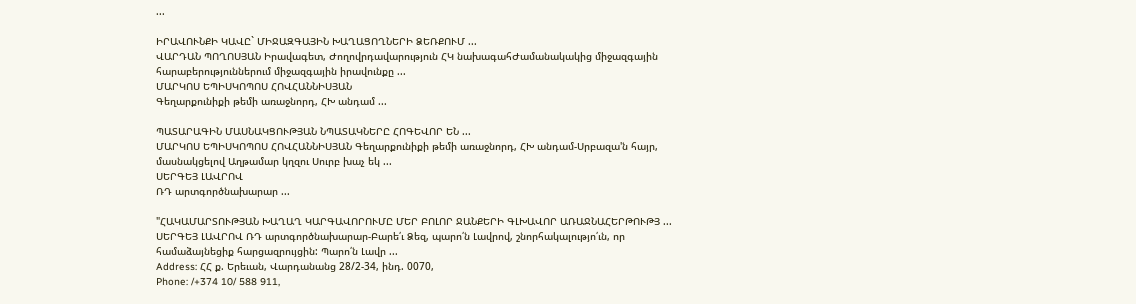...

ԻՐԱՎՈՒՆՔԻ ԿԱՎԸ` ՄԻՋԱԶԳԱՅԻՆ ԽԱՂԱՑՈՂՆԵՐԻ ՁԵՌՔՈՒՄ ...
ՎԱՐԴԱՆ ՊՈՂՈՍՅԱՆ Իրավագետ, Ժողովրդավարություն ՀԿ նախագահԺամանակակից միջազգային հարաբերություններում միջազգային իրավունքը ...
ՄԱՐԿՈՍ ԵՊԻՍԿՈՊՈՍ ՀՈՎՀԱՆՆԻՍՅԱՆ
Գեղարքունիքի թեմի առաջնորդ, ՀԽ անդամ ...

ՊԱՏԱՐԱԳԻՆ ՄԱՍՆԱԿՑՈՒԹՅԱՆ ՆՊԱՏԱԿՆԵՐԸ ՀՈԳԵՎՈՐ ԵՆ ...
ՄԱՐԿՈՍ ԵՊԻՍԿՈՊՈՍ ՀՈՎՀԱՆՆԻՍՅԱՆ Գեղարքունիքի թեմի առաջնորդ, ՀԽ անդամ-Սրբազա'ն հայր, մասնակցելով Աղթամար կղզու Սուրբ խաչ եկ ...
ՍԵՐԳԵՅ ԼԱՎՐՈՎ
ՌԴ արտգործնախարար ...

"ՀԱԿԱՄԱՐՏՈՒԹՅԱՆ ԽԱՂԱՂ ԿԱՐԳԱՎՈՐՈՒՄԸ ՄԵՐ ԲՈԼՈՐ ՋԱՆՔԵՐԻ ԳԼԽԱՎՈՐ ԱՌԱՋՆԱՀԵՐԹՈՒԹՅ ...
ՍԵՐԳԵՅ ԼԱՎՐՈՎ ՌԴ արտգործնախարար-Բարե՛ւ Ձեզ, պարո՛ն Լավրով, շնորհակալությո՛ւն, որ համաձայնեցիք հարցազրույցին: Պարո՛ն Լավր ...
Address: ՀՀ ք. Երեւան, Վարդանանց 28/2-34, ինդ. 0070,
Phone: /+374 10/ 588 911,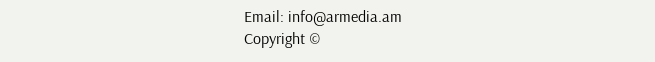Email: info@armedia.am
Copyright ©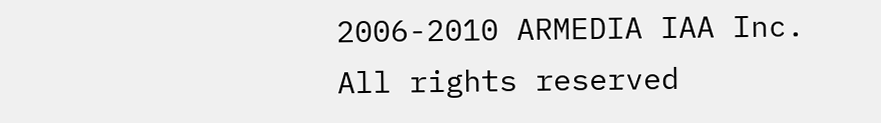2006-2010 ARMEDIA IAA Inc.
All rights reserved